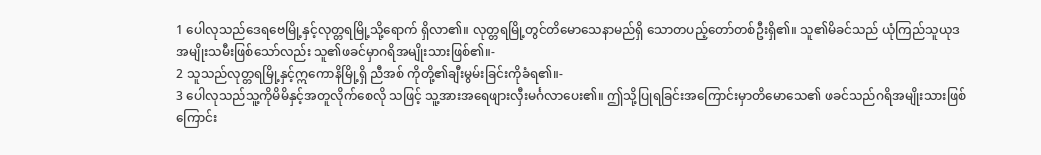1 ပေါလုသည်ဒေရဗေမြို့နှင့်လုတ္တရမြို့သို့ရောက် ရှိလာ၏။ လုတ္တရမြို့တွင်တိမောသေနာမည်ရှိ သောတပည့်တော်တစ်ဦးရှိ၏။ သူ၏မိခင်သည် ယုံကြည်သူယုဒအမျိုးသမီးဖြစ်သော်လည်း သူ၏ဖခင်မှာဂရိအမျိုးသားဖြစ်၏။-
2 သူသည်လုတ္တရမြို့နှင့်ဣကောနိမြို့ရှိ ညီအစ် ကိုတို့၏ချီးမွမ်းခြင်းကိုခံရ၏။-
3 ပေါလုသည်သူ့ကိုမိမိနှင့်အတူလိုက်စေလို သဖြင့် သူ့အားအရေဖျားလှီးမင်္ဂလာပေး၏။ ဤသို့ပြုရခြင်းအကြောင်းမှာတိမောသေ၏ ဖခင်သည်ဂရိအမျိုးသားဖြစ်ကြောင်း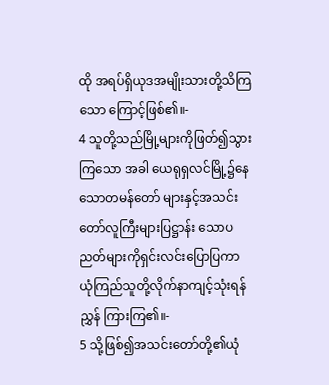ထို အရပ်ရှိယုဒအမျိုးသားတို့သိကြသော ကြောင့်ဖြစ်၏။-
4 သူတို့သည်မြို့များကိုဖြတ်၍သွားကြသော အခါ ယေရုရှလင်မြို့၌နေသောတမန်တော် များနှင့်အသင်းတော်လူကြီးများပြဋ္ဌာန်း သောပညတ်များကိုရှင်းလင်းပြောပြကာ ယုံကြည်သူတို့လိုက်နာကျင့်သုံးရန်ညွှန် ကြားကြ၏။-
5 သို့ဖြစ်၍အသင်းတော်တို့၏ယုံ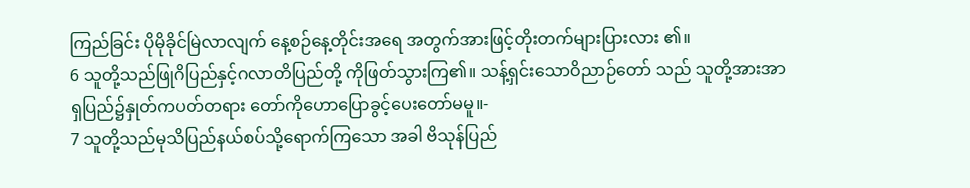ကြည်ခြင်း ပိုမိုခိုင်မြဲလာလျက် နေ့စဉ်နေ့တိုင်းအရေ အတွက်အားဖြင့်တိုးတက်များပြားလား ၏။
6 သူတို့သည်ဖြုဂိပြည်နှင့်ဂလာတိပြည်တို့ ကိုဖြတ်သွားကြ၏။ သန့်ရှင်းသောဝိညာဉ်တော် သည် သူတို့အားအာရှပြည်၌နှုတ်ကပတ်တရား တော်ကိုဟောပြောခွင့်ပေးတော်မမူ။-
7 သူတို့သည်မုသိပြည်နယ်စပ်သို့ရောက်ကြသော အခါ ဗိသုန်ပြည်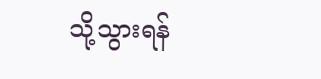သို့သွားရန်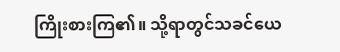ကြိုးစားကြ၏။ သို့ရာတွင်သခင်ယေ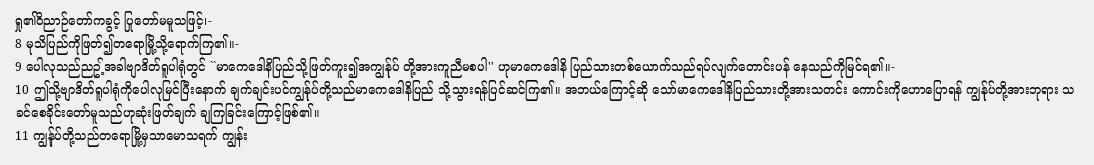ရှု၏ဝိညာဉ်တော်ကခွင့် ပြုတော်မမူသဖြင့်၊-
8 မုသိပြည်ကိုဖြတ်၍တရောမြို့သို့ရောက်ကြ၏။-
9 ပေါလုသည်ညဥ့်အခါဗျာဒိတ်ရူပါရုံတွင် ``မာကေဒေါနိပြည်သို့ဖြတ်ကူး၍အကျွန်ုပ် တို့အားကူညီမစပါ'' ဟုမာကေဒေါနိ ပြည်သားတစ်ယောက်သည်ရပ်လျက်တောင်းပန် နေသည်ကိုမြင်ရ၏။-
10 ဤသို့ဗျာဒိတ်ရူပါရုံကိုပေါလုမြင်ပြီးနောက် ချက်ချင်းပင်ကျွန်ုပ်တို့သည်မာကေဒေါနိပြည် သို့သွားရန်ပြင်ဆင်ကြ၏။ အဘယ်ကြောင့်ဆို သော်မာကေဒေါနိပြည်သားတို့အားသတင်း ကောင်းကိုဟောပြောရန် ကျွန်ုပ်တို့အားဘုရား သခင်စေခိုင်းတော်မူသည်ဟုဆုံးဖြတ်ချက် ချကြခြင်းကြောင့်ဖြစ်၏။
11 ကျွန်ုပ်တို့သည်တရောမြို့မှသာမောသရက် ကျွန်း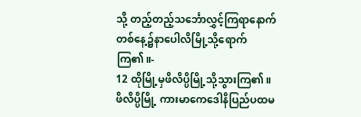သို့ တည့်တည့်သင်္ဘောလွှင့်ကြရာနောက် တစ်နေ့၌နာပေါလိမြို့သို့ရောက်ကြ၏။-
12 ထိုမြို့မှဖိလိပ္ပိမြို့သို့သွားကြ၏။ ဖိလိပ္ပိမြို့ ကားမာကေဒေါနိပြည်ပထမ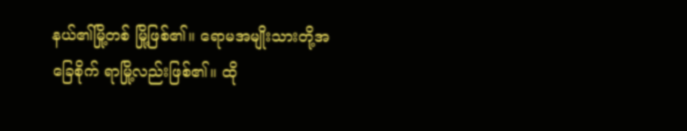နယ်၏မြို့တစ် မြို့ဖြစ်၏။ ရောမအမျိုးသားတို့အခြေစိုက် ရာမြို့လည်းဖြစ်၏။ ထို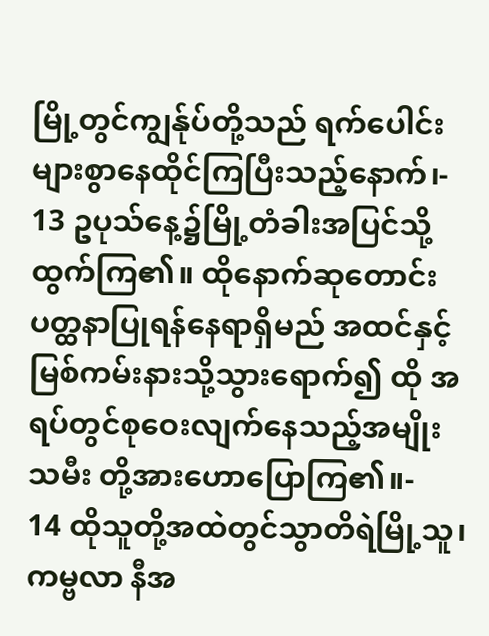မြို့တွင်ကျွန်ုပ်တို့သည် ရက်ပေါင်းများစွာနေထိုင်ကြပြီးသည့်နောက်၊-
13 ဥပုသ်နေ့၌မြို့တံခါးအပြင်သို့ထွက်ကြ၏။ ထိုနောက်ဆုတောင်းပတ္ထနာပြုရန်နေရာရှိမည် အထင်နှင့်မြစ်ကမ်းနားသို့သွားရောက်၍ ထို အရပ်တွင်စုဝေးလျက်နေသည့်အမျိုးသမီး တို့အားဟောပြောကြ၏။-
14 ထိုသူတို့အထဲတွင်သွာတိရဲမြို့သူ၊ ကမ္ဗလာ နီအ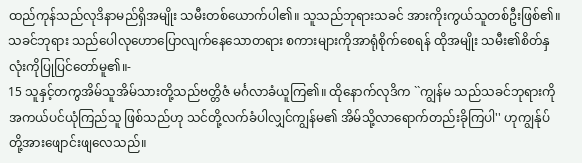ထည်ကုန်သည်လုဒိနာမည်ရှိအမျိုး သမီးတစ်ယောက်ပါ၏။ သူသည်ဘုရားသခင် အားကိုးကွယ်သူတစ်ဦးဖြစ်၏။ သခင်ဘုရား သည်ပေါလုဟောပြောလျက်နေသောတရား စကားများကိုအာရုံစိုက်စေရန် ထိုအမျိုး သမီး၏စိတ်နှလုံးကိုပြုပြင်တော်မူ၏။-
15 သူနှင့်တကွအိမ်သူအိမ်သားတို့သည်ဗတ္တိဇံ မင်္ဂလာခံယူကြ၏။ ထိုနောက်လုဒိက ``ကျွန်မ သည်သခင်ဘုရားကိုအကယ်ပင်ယုံကြည်သူ ဖြစ်သည်ဟု သင်တို့လက်ခံပါလျှင်ကျွန်မ၏ အိမ်သို့လာရောက်တည်းခိုကြပါ'' ဟုကျွန်ုပ် တို့အားဖျောင်းဖျလေသည်။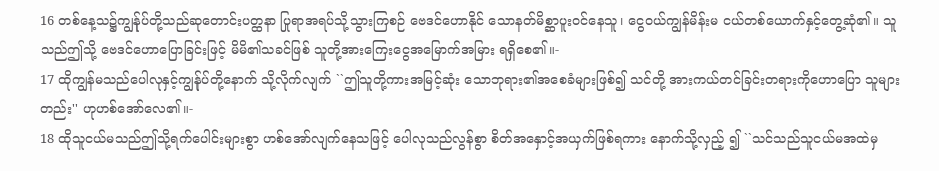16 တစ်နေ့သ၌ကျွန်ုပ်တို့သည်ဆုတောင်းပတ္ထနာ ပြုရာအရပ်သို့သွားကြစဉ် ဗေဒင်ဟောနိုင် သောနတ်မိစ္ဆာပူးဝင်နေသူ၊ ငွေဝယ်ကျွန်မိန်းမ ငယ်တစ်ယောက်နှင့်တွေ့ဆုံ၏။ သူသည်ဤသို့ ဗေဒင်ဟောပြောခြင်းဖြင့် မိမိ၏သခင်ဖြစ် သူတို့အားကြေးငွေအမြောက်အမြား ရရှိစေ၏။-
17 ထိုကျွန်မသည်ပေါလုနှင့်ကျွန်ုပ်တို့နောက် သို့လိုက်လျက် ``ဤသူတို့ကားအမြင့်ဆုံး သောဘုရား၏အစေခံများဖြစ်၍ သင်တို့ အားကယ်တင်ခြင်းတရားကိုဟောပြော သူများတည်း'' ဟုဟစ်အော်လေ၏။-
18 ထိုသူငယ်မသည်ဤသို့ရက်ပေါင်းများစွာ ဟစ်အော်လျက်နေသဖြင့် ပေါလုသည်လွန်စွာ စိတ်အနှောင့်အယှက်ဖြစ်ရကား နောက်သို့လှည့် ၍ ``သင်သည်သူငယ်မအထဲမှ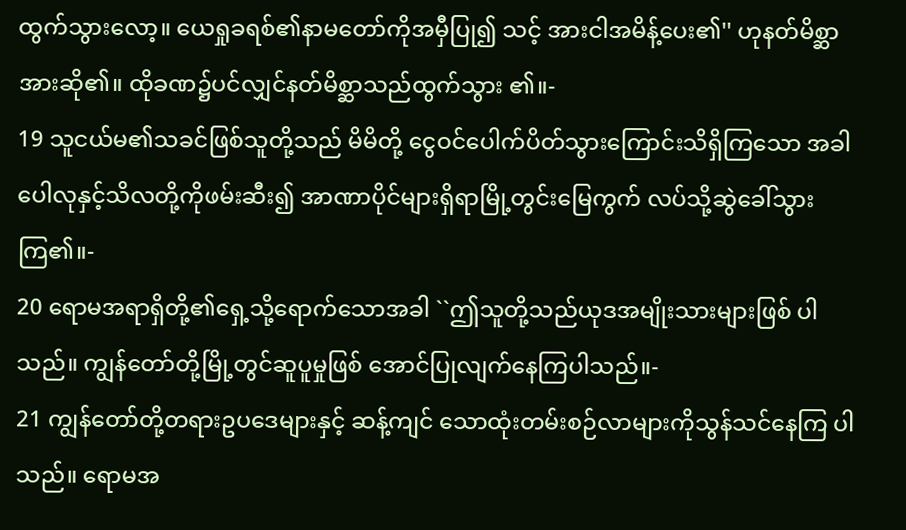ထွက်သွားလော့။ ယေရှုခရစ်၏နာမတော်ကိုအမှီပြု၍ သင့် အားငါအမိန့်ပေး၏'' ဟုနတ်မိစ္ဆာအားဆို၏။ ထိုခဏ၌ပင်လျှင်နတ်မိစ္ဆာသည်ထွက်သွား ၏။-
19 သူငယ်မ၏သခင်ဖြစ်သူတို့သည် မိမိတို့ ငွေဝင်ပေါက်ပိတ်သွားကြောင်းသိရှိကြသော အခါ ပေါလုနှင့်သိလတို့ကိုဖမ်းဆီး၍ အာဏာပိုင်များရှိရာမြို့တွင်းမြေကွက် လပ်သို့ဆွဲခေါ်သွားကြ၏။-
20 ရောမအရာရှိတို့၏ရှေ့သို့ရောက်သောအခါ ``ဤသူတို့သည်ယုဒအမျိုးသားများဖြစ် ပါသည်။ ကျွန်တော်တို့မြို့တွင်ဆူပူမှုဖြစ် အောင်ပြုလျက်နေကြပါသည်။-
21 ကျွန်တော်တို့တရားဥပဒေများနှင့် ဆန့်ကျင် သောထုံးတမ်းစဉ်လာများကိုသွန်သင်နေကြ ပါသည်။ ရောမအ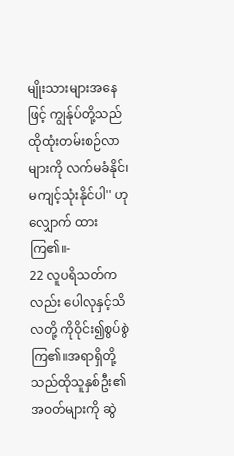မျိုးသားများအနေဖြင့် ကျွန်ုပ်တို့သည် ထိုထုံးတမ်းစဉ်လာများကို လက်မခံနိုင်၊ မကျင့်သုံးနိုင်ပါ'' ဟုလျှောက် ထားကြ၏။-
22 လူပရိသတ်ကလည်း ပေါလုနှင့်သိလတို့ ကိုဝိုင်း၍စွပ်စွဲကြ၏။အရာရှိတို့သည်ထိုသူနှစ်ဦး၏အဝတ်များကို ဆွဲ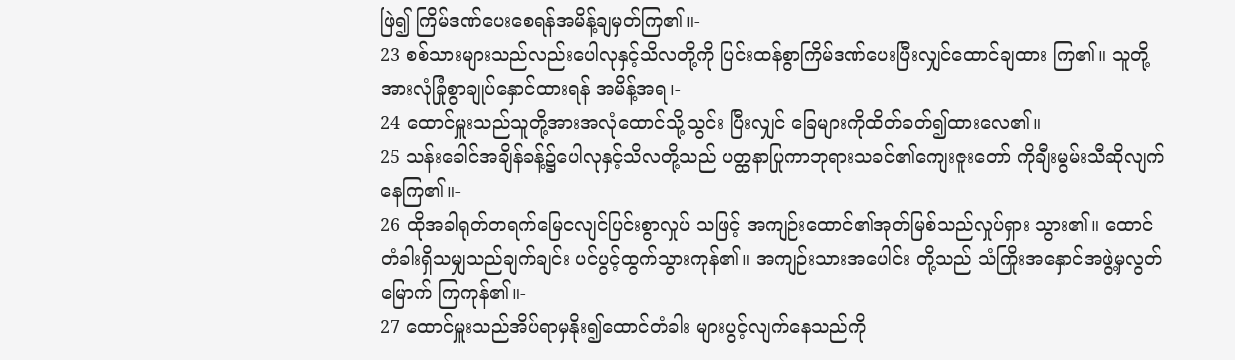ဖြဲ၍ ကြိမ်ဒဏ်ပေးစေရန်အမိန့်ချမှတ်ကြ၏။-
23 စစ်သားများသည်လည်းပေါလုနှင့်သိလတို့ကို ပြင်းထန်စွာကြိမ်ဒဏ်ပေးပြီးလျှင်ထောင်ချထား ကြ၏။ သူတို့အားလုံခြုံစွာချုပ်နှောင်ထားရန် အမိန့်အရ၊-
24 ထောင်မှူးသည်သူတို့အားအလုံထောင်သို့သွင်း ပြီးလျှင် ခြေများကိုထိတ်ခတ်၍ထားလေ၏။
25 သန်းခေါင်အချိန်ခန့်၌ပေါလုနှင့်သိလတို့သည် ပတ္ထနာပြုကာဘုရားသခင်၏ကျေးဇူးတော် ကိုချီးမွမ်းသီဆိုလျက်နေကြ၏။-
26 ထိုအခါရုတ်တရက်မြေငလျင်ပြင်းစွာလှုပ် သဖြင့် အကျဉ်းထောင်၏အုတ်မြစ်သည်လှုပ်ရှား သွား၏။ ထောင်တံခါးရှိသမျှသည်ချက်ချင်း ပင်ပွင့်ထွက်သွားကုန်၏။ အကျဉ်းသားအပေါင်း တို့သည် သံကြိုးအနှောင်အဖွဲ့မှလွတ်မြောက် ကြကုန်၏။-
27 ထောင်မှူးသည်အိပ်ရာမှနိုး၍ထောင်တံခါး များပွင့်လျက်နေသည်ကို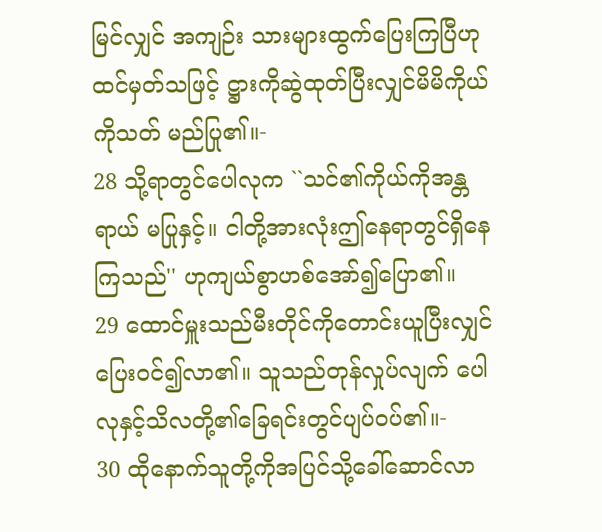မြင်လျှင် အကျဉ်း သားများထွက်ပြေးကြပြီဟုထင်မှတ်သဖြင့် ဋ္ဌားကိုဆွဲထုတ်ပြီးလျှင်မိမိကိုယ်ကိုသတ် မည်ပြု၏။-
28 သို့ရာတွင်ပေါလုက ``သင်၏ကိုယ်ကိုအန္တရာယ် မပြုနှင့်။ ငါတို့အားလုံးဤနေရာတွင်ရှိနေ ကြသည်'' ဟုကျယ်စွာဟစ်အော်၍ပြော၏။
29 ထောင်မှူးသည်မီးတိုင်ကိုတောင်းယူပြီးလျှင် ပြေးဝင်၍လာ၏။ သူသည်တုန်လှုပ်လျက် ပေါလုနှင့်သိလတို့၏ခြေရင်းတွင်ပျပ်ဝပ်၏။-
30 ထိုနောက်သူတို့ကိုအပြင်သို့ခေါ်ဆောင်လာ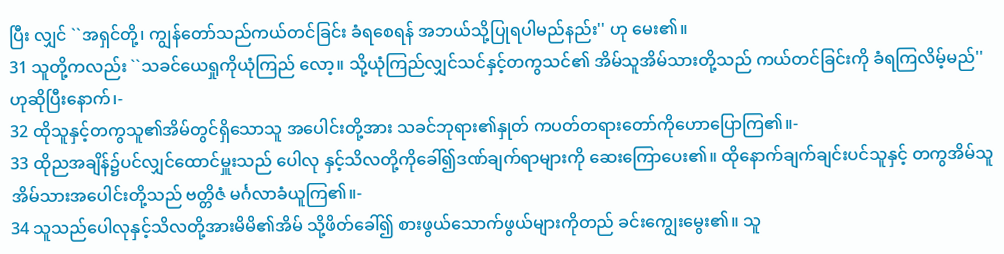ပြီး လျှင် ``အရှင်တို့၊ ကျွန်တော်သည်ကယ်တင်ခြင်း ခံရစေရန် အဘယ်သို့ပြုရပါမည်နည်း'' ဟု မေး၏။
31 သူတို့ကလည်း ``သခင်ယေရှုကိုယုံကြည် လော့။ သို့ယုံကြည်လျှင်သင်နှင့်တကွသင်၏ အိမ်သူအိမ်သားတို့သည် ကယ်တင်ခြင်းကို ခံရကြလိမ့်မည်'' ဟုဆိုပြီးနောက်၊-
32 ထိုသူနှင့်တကွသူ၏အိမ်တွင်ရှိသောသူ အပေါင်းတို့အား သခင်ဘုရား၏နှုတ် ကပတ်တရားတော်ကိုဟောပြောကြ၏။-
33 ထိုညအချိန်၌ပင်လျှင်ထောင်မှူးသည် ပေါလု နှင့်သိလတို့ကိုခေါ်၍ဒဏ်ချက်ရာများကို ဆေးကြောပေး၏။ ထိုနောက်ချက်ချင်းပင်သူနှင့် တကွအိမ်သူအိမ်သားအပေါင်းတို့သည် ဗတ္တိဇံ မင်္ဂလာခံယူကြ၏။-
34 သူသည်ပေါလုနှင့်သိလတို့အားမိမိ၏အိမ် သို့ဖိတ်ခေါ်၍ စားဖွယ်သောက်ဖွယ်များကိုတည် ခင်းကျွေးမွေး၏။ သူ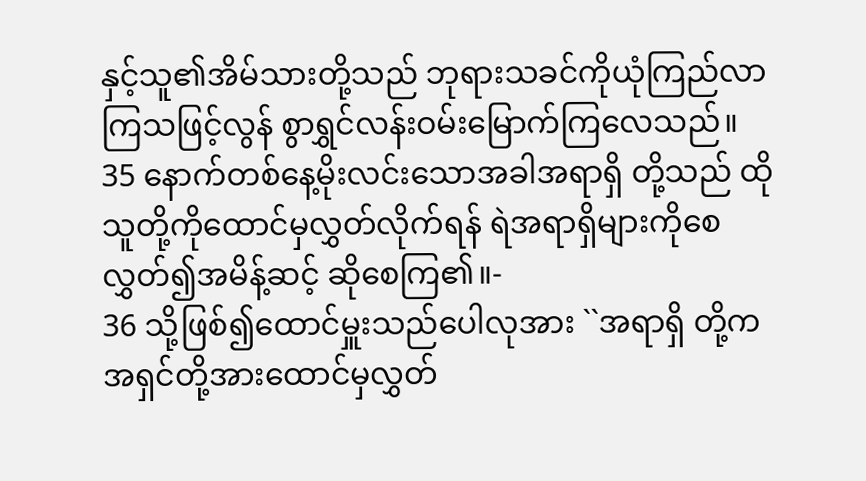နှင့်သူ၏အိမ်သားတို့သည် ဘုရားသခင်ကိုယုံကြည်လာကြသဖြင့်လွန် စွာရွှင်လန်းဝမ်းမြောက်ကြလေသည်။
35 နောက်တစ်နေ့မိုးလင်းသောအခါအရာရှိ တို့သည် ထိုသူတို့ကိုထောင်မှလွှတ်လိုက်ရန် ရဲအရာရှိများကိုစေလွှတ်၍အမိန့်ဆင့် ဆိုစေကြ၏။-
36 သို့ဖြစ်၍ထောင်မှူးသည်ပေါလုအား ``အရာရှိ တို့ကအရှင်တို့အားထောင်မှလွှတ်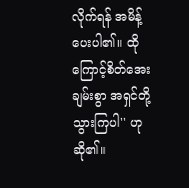လိုက်ရန် အမိန့်ပေးပါ၏။ ထိုကြောင့်စိတ်အေးချမ်းစွာ အရှင်တို့သွားကြပါ'' ဟုဆို၏။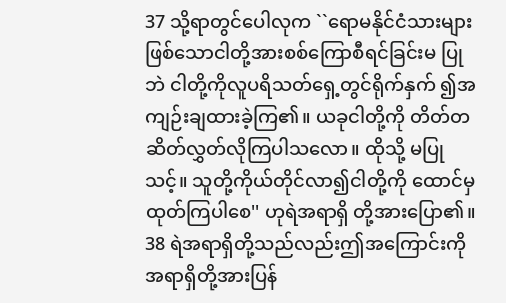37 သို့ရာတွင်ပေါလုက ``ရောမနိုင်ငံသားများ ဖြစ်သောငါတို့အားစစ်ကြောစီရင်ခြင်းမ ပြုဘဲ ငါတို့ကိုလူပရိသတ်ရှေ့တွင်ရိုက်နှက် ၍အကျဉ်းချထားခဲ့ကြ၏။ ယခုငါတို့ကို တိတ်တဆိတ်လွှတ်လိုကြပါသလော။ ထိုသို့ မပြုသင့်။ သူတို့ကိုယ်တိုင်လာ၍ငါတို့ကို ထောင်မှထုတ်ကြပါစေ'' ဟုရဲအရာရှိ တို့အားပြော၏။
38 ရဲအရာရှိတို့သည်လည်းဤအကြောင်းကို အရာရှိတို့အားပြန်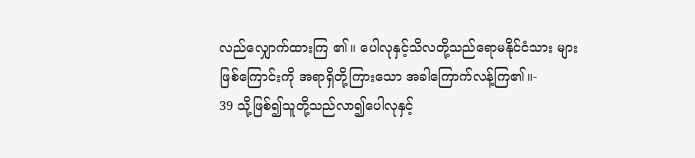လည်လျှောက်ထားကြ ၏။ ပေါလုနှင့်သိလတို့သည်ရောမနိုင်ငံသား များဖြစ်ကြောင်းကို အရာရှိတို့ကြားသော အခါကြောက်လန့်ကြ၏။-
39 သို့ဖြစ်၍သူတို့သည်လာ၍ပေါလုနှင့်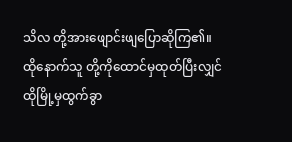သိလ တို့အားဖျောင်းဖျပြောဆိုကြ၏။ ထိုနောက်သူ တို့ကိုထောင်မှထုတ်ပြီးလျှင် ထိုမြို့မှထွက်ခွာ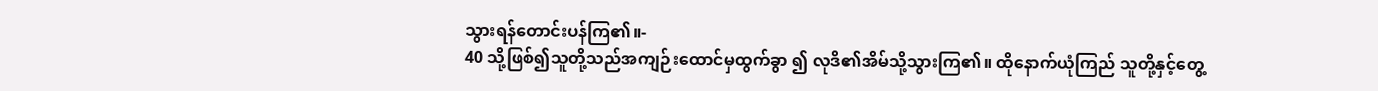သွားရန်တောင်းပန်ကြ၏။-
40 သို့ဖြစ်၍သူတို့သည်အကျဉ်းထောင်မှထွက်ခွာ ၍ လုဒိ၏အိမ်သို့သွားကြ၏။ ထိုနောက်ယုံကြည် သူတို့နှင့်တွေ့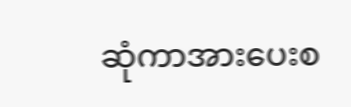ဆုံကာအားပေးစ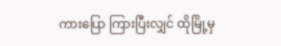ကားပြော ကြားပြီးလျှင် ထိုမြို့မှ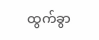ထွက်ခွာ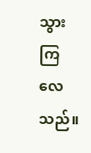သွားကြလေ သည်။